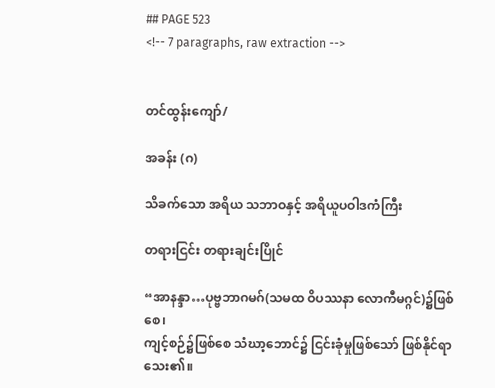## PAGE 523
<!-- 7 paragraphs, raw extraction -->


တင်ထွန်းကျော်/

အခန်း (ဂ)

သိခက်သော အရိယ သဘာဝနှင့် အရိယူပဝါဒကံကြီး

တရားငြင်း တရားချင်းပြိုင်

“အာနန္ဒာ…ပုဗ္ဗဘာဂမဂ်(သမထ ဝိပဿနာ လောကီမဂ္ဂင်)၌ဖြစ်စေ၊
ကျင့်စဉ်၌ဖြစ်စေ သံဃာ့ဘောင်၌ ငြင်းခုံမှုဖြစ်သော် ဖြစ်နိုင်ရာ သေး၏။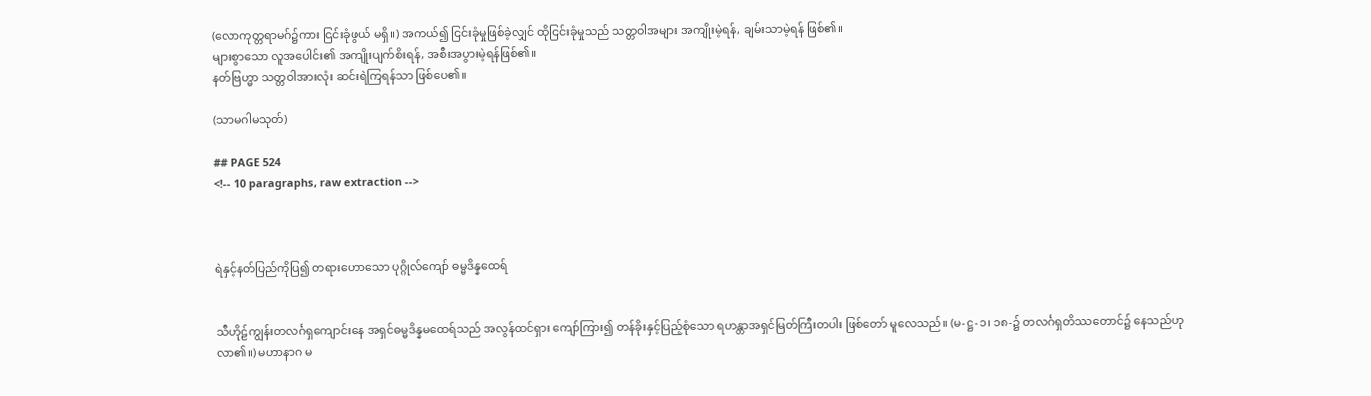(လောကုတ္တရာမဂ်၌ကား ငြင်းခုံဖွယ် မရှိ။) အကယ်၍ ငြင်းခုံမှုဖြစ်ခဲ့လျှင် ထိုငြင်းခုံမှုသည် သတ္တဝါအများ အကျိုးမဲ့ရန်, ချမ်းသာမဲ့ရန် ဖြစ်၏။
များစွာသော လူအပေါင်း၏ အကျိုးပျက်စိးရန်, အစီးအပွားမဲ့ရန်ဖြစ်၏။
နတ်ဗြဟ္မာ သတ္တဝါအားလုံး ဆင်းရဲကြရန်သာ ဖြစ်ပေ၏။

(သာမဂါမသုတ်)

## PAGE 524
<!-- 10 paragraphs, raw extraction -->



ရဲနှင့်နတ်ပြည်ကိုပြ၍ တရားဟောသော ပုဂ္ဂိုလ်ကျော် ဓမ္မဒိန္နထေရ်


သီဟိုဠ်ကျွန်းတလင်္ဂရှကျောင်းနေ အရှင်ဓမ္မဒိန္နမထေရ်သည် အလွန်ထင်ရှား ကျော်ကြား၍ တန်ခိုးနှင့်ပြည့်စုံသော ရဟန္တာအရှင်မြတ်ကြီးတပါး ဖြစ်တော် မူလေသည်။ (မ-ဋ္ဌ-၁၊ ၁၈-၌ တလင်္ဂရှတိဿတောင်၌ နေသည်ဟု လာ၏။) မဟာနာဂ မ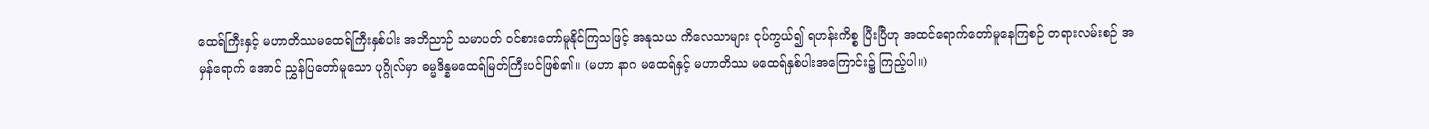ထေရ်ကြီးနှင့် မဟာတိဿမထေရ်ကြီးနှစ်ပါး အဘိညာဉ် သမာပတ် ဝင်စားတော်မူနိုင်ကြသဖြင့် အနုသယ ကိလေသာများ ငုပ်ကွယ်၍ ရဟန်းကိစ္စ ပြီးပြီဟု အထင်ရောက်တော်မူနေကြစဉ် တရားလမ်းစဉ် အမှန်ရောက် အောင် ညွှန်ပြတော်မူသော ပုဂ္ဂိုလ်မှာ ဓမ္မဒိန္နမထေရ်မြတ်ကြီးပင်ဖြစ်၏။ (မဟာ နာဂ မထေရ်နှင့် မဟာတိဿ မထေရ်နှစ်ပါးအကြောင်း၌ ကြည့်ပါ။)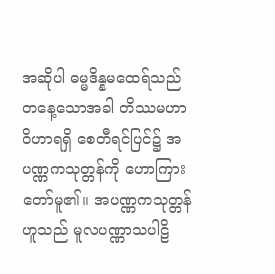အဆိုပါ ဓမ္မဒိန္နမထေရ်သည် တနေ့သောအခါ တိဿမဟာဝိဟာရရှိ စေတီရင်ပြင်၌ အပဏ္ဏကသုတ္တန်ကို ဟောကြားတော်မူ၏။ အပဏ္ဏကသုတ္တန်ဟူသည် မူလပဏ္ဏာသပါဠိ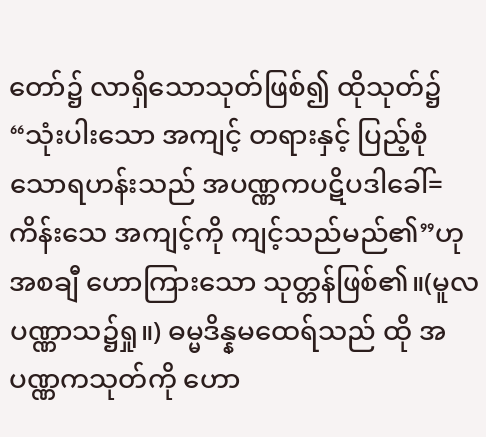တော်၌ လာရှိသောသုတ်ဖြစ်၍ ထိုသုတ်၌ “သုံးပါးသော အကျင့် တရားနှင့် ပြည့်စုံသောရဟန်းသည် အပဏ္ဏကပဋိပဒါခေါ်=ကိန်းသေ အကျင့်ကို ကျင့်သည်မည်၏”ဟု အစချီ ဟောကြားသော သုတ္တန်ဖြစ်၏။(မူလပဏ္ဏာသ၌ရှု။) ဓမ္မဒိန္နမထေရ်သည် ထို အပဏ္ဏကသုတ်ကို ဟော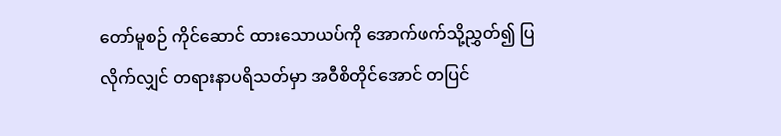တော်မူစဉ် ကိုင်ဆောင် ထားသောယပ်ကို အောက်ဖက်သို့ညွှတ်၍ ပြလိုက်လျှင် တရားနာပရိသတ်မှာ အဝီစိတိုင်အောင် တပြင်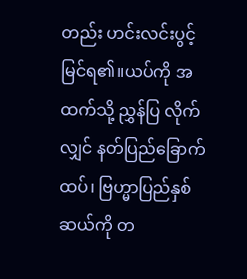တည်း ဟင်းလင်းပွင့်မြင်ရ၏။ယပ်ကို အထက်သို့ ညွှန်ပြ လိုက်လျှင် နတ်ပြည်ခြောက်ထပ်၊ ဗြဟ္မာပြည်နှစ်ဆယ်ကို တ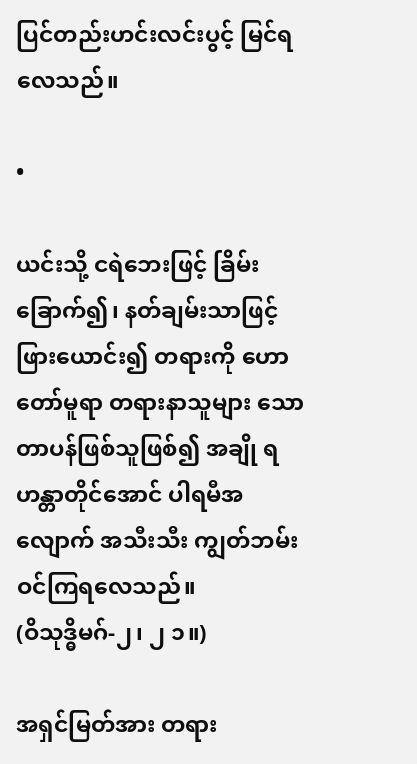ပြင်တည်းဟင်းလင်းပွင့် မြင်ရလေသည်။

•

ယင်းသို့ ငရဲဘေးဖြင့် ခြိမ်းခြောက်၍၊ နတ်ချမ်းသာဖြင့် ဖြားယောင်း၍ တရားကို ဟောတော်မူရာ တရားနာသူများ သောတာပန်ဖြစ်သူဖြစ်၍ အချို ရဟန္တာတိုင်အောင် ပါရမီအလျောက် အသီးသီး ကျွတ်ဘမ်းဝင်ကြရလေသည်။
(ဝိသုဒ္ဓိမဂ်-၂၊ ၂ ၁။)

အရှင်မြတ်အား တရား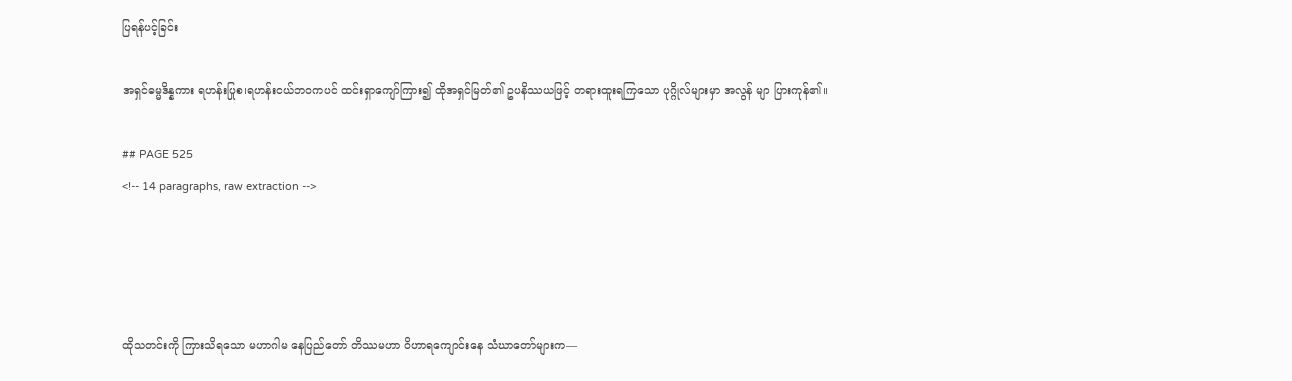ပြရန်ပင့်ခြင်း

အရှင်ဓမ္မဒိန္နကား ရဟန်းပြုစ၊ရဟန်းငယ်ဘဝကပင် ထင်းရှာကျော်ကြား၍ ထိုအရှင်မြတ်၏ ဥပနိဿယဖြင့် တရားထူးရကြသော ပုဂ္ဂိုလ်များမှာ အလွန် မျာ ပြားကုန်၏။

## PAGE 525
<!-- 14 paragraphs, raw extraction -->




ထိုသတင်းကို ကြားသိရသော မဟာဂါမ နေပြည်တော် တိဿမဟာ ဝိဟာရကျောင်းနေ သံဃာတော်များက—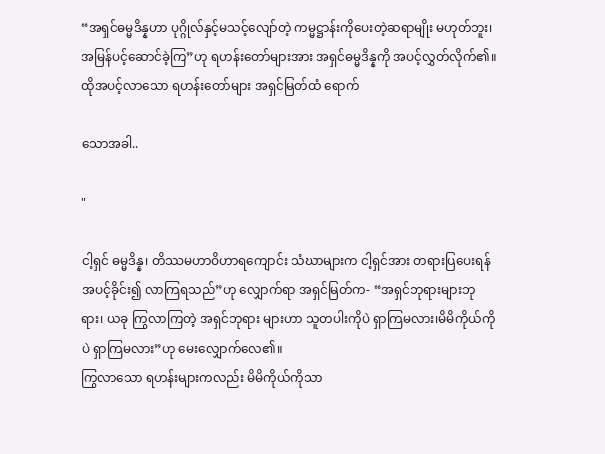“အရှင်ဓမ္မဒိန္နဟာ ပုဂ္ဂိုလ်နှင့်မသင့်လျော်တဲ့ ကမ္မဋ္ဌာန်းကိုပေးတဲ့ဆရာမျိုး မဟုတ်ဘူး၊ အမြန်ပင့်ဆောင်ခဲ့ကြ”ဟု ရဟန်းတော်များအား အရှင်ဓမ္မဒိန္နကို အပင့်လွှတ်လိုက်၏။ ထိုအပင့်လာသော ရဟန်းတော်များ အရှင်မြတ်ထံ ရောက်

သောအခါ..

"

ငါ့ရှင် ဓမ္မဒိန္န၊ တိဿမဟာဝိဟာရကျောင်း သံဃာများက ငါ့ရှင်အား တရားပြပေးရန် အပင့်ခိုင်း၍ လာကြရသည်”ဟု လျှောက်ရာ အရှင်မြတ်က- “အရှင်ဘုရားများဘုရား၊ ယခု ကြွလာကြတဲ့ အရှင်ဘုရား များဟာ သူတပါးကိုပဲ ရှာကြမလား၊မိမိကိုယ်ကိုပဲ ရှာကြမလား”ဟု မေးလျှောက်လေ၏။
ကြွလာသော ရဟန်းများကလည်း မိမိကိုယ်ကိုသာ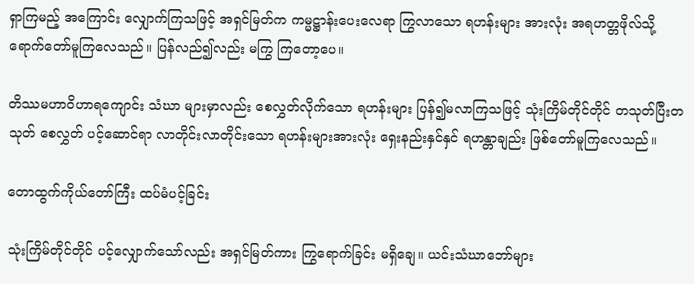ရှာကြမည့် အကြောင်း လျှောက်ကြသဖြင့် အရှင်မြတ်က ကမ္မဋ္ဌာန်းပေးလေရာ ကြွလာသော ရဟန်းများ အားလုံး အရဟတ္တဖိုလ်သို့ ရောက်တော်မူကြလေသည်။ ပြန်လည်၍လည်း မကြွ ကြတော့ပေ။

တိဿမဟာဝိဟာရကျောင်း သံဃာ များမှာလည်း စေလွှတ်လိုက်သော ရဟန်းများ ပြန်၍မလာကြသဖြင့် သုံးကြိမ်တိုင်တိုင် တသုတ်ပြီးတသုတ် စေလွှတ် ပင့်ဆောင်ရာ လာတိုင်းလာတိုင်းသော ရဟန်းများအားလုံး ရှေးနည်းနှင်နှင် ရဟန္တာချည်း ဖြစ်တော်မူကြလေသည်။

တောထွက်ကိုယ်တော်ကြီး ထပ်မံပင့်ခြင်း

သုံးကြိမ်တိုင်တိုင် ပင့်လျှောက်သော်လည်း အရှင်မြတ်ကား ကြွရောက်ခြင်း မရှိချေ။ ယင်းသံဃာဘော်များ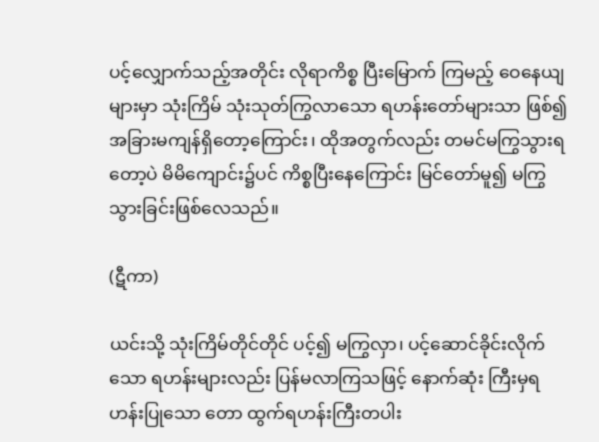ပင့်လျှောက်သည့်အတိုင်း လိုရာကိစ္စ ပြီးမြောက် ကြမည့် ဝေနေယျများမှာ သုံးကြိမ် သုံးသုတ်ကြွလာသော ရဟန်းတော်များသာ ဖြစ်၍ အခြားမကျန်ရှိတော့ကြောင်း၊ ထိုအတွက်လည်း တမင်မကြွသွားရတော့ပဲ မိမိကျောင်း၌ပင် ကိစ္စပြီးနေကြောင်း မြင်တော်မူ၍ မကြွသွားခြင်းဖြစ်လေသည်။

(ဋီကာ)

ယင်းသို့ သုံးကြိမ်တိုင်တိုင် ပင့်၍ မကြွလှာ၊ ပင့်ဆောင်ခိုင်းလိုက်သော ရဟန်းများလည်း ပြန်မလာကြသဖြင့် နောက်ဆုံး ကြီးမှရဟန်းပြုသော တော ထွက်ရဟန်းကြီးတပါး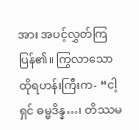အား အပင့်လွှတ်ကြပြန်၏။ ကြွလာသော ထိုရဟန်းကြီးက- “ငါ့ရှင် ဓမ္မဒိန္န…၊ တိဿမ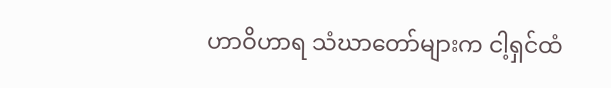ဟာဝိဟာရ သံဃာတော်များက ငါ့ရှင်ထံ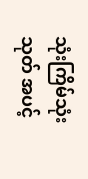သုံးကြိမ်သုံးသုတ် အပင့်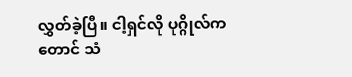လွှတ်ခဲ့ပြီ။ ငါ့ရှင်လို ပုဂ္ဂိုလ်ကတောင် သံ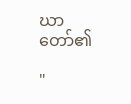ဃာတော်၏

"